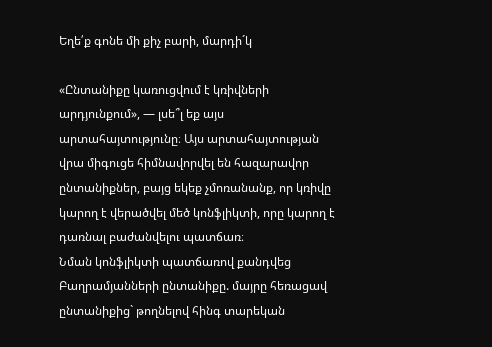Եղե՛ք գոնե մի քիչ բարի, մարդի´կ

«Ընտանիքը կառուցվում է կռիվների արդյունքում», — լսե՞լ եք այս արտահայտությունը։ Այս արտահայտության վրա միգուցե հիմնավորվել են հազարավոր ընտանիքներ, բայց եկեք չմոռանանք, որ կռիվը կարող է վերածվել մեծ կոնֆլիկտի, որը կարող է դառնալ բաժանվելու պատճառ։
Նման կոնֆլիկտի պատճառով քանդվեց Բաղրամյանների ընտանիքը. մայրը հեռացավ ընտանիքից` թողնելով հինգ տարեկան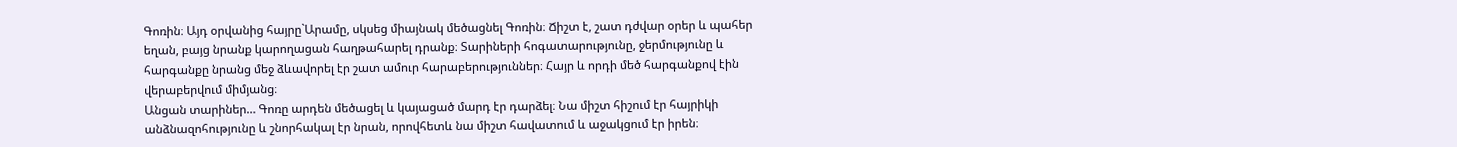Գոռին։ Այդ օրվանից հայրը`Արամը, սկսեց միայնակ մեծացնել Գոռին։ Ճիշտ է, շատ դժվար օրեր և պահեր եղան, բայց նրանք կարողացան հաղթահարել դրանք։ Տարիների հոգատարությունը, ջերմությունը և հարգանքը նրանց մեջ ձևավորել էր շատ ամուր հարաբերություններ։ Հայր և որդի մեծ հարգանքով էին վերաբերվում միմյանց։
Անցան տարիներ… Գոռը արդեն մեծացել և կայացած մարդ էր դարձել։ Նա միշտ հիշում էր հայրիկի անձնազոհությունը և շնորհակալ էր նրան, որովհետև նա միշտ հավատում և աջակցում էր իրեն։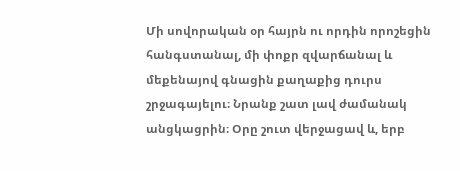Մի սովորական օր հայրն ու որդին որոշեցին հանգստանալ, մի փոքր զվարճանալ և մեքենայով գնացին քաղաքից դուրս շրջագայելու։ Նրանք շատ լավ ժամանակ անցկացրին։ Օրը շուտ վերջացավ և, երբ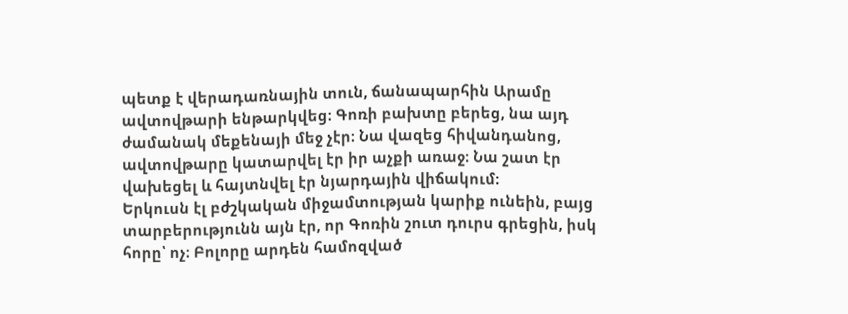պետք է վերադառնային տուն, ճանապարհին Արամը ավտովթարի ենթարկվեց։ Գոռի բախտը բերեց, նա այդ ժամանակ մեքենայի մեջ չէր։ Նա վազեց հիվանդանոց, ավտովթարը կատարվել էր իր աչքի առաջ։ Նա շատ էր վախեցել և հայտնվել էր նյարդային վիճակում։
Երկուսն էլ բժշկական միջամտության կարիք ունեին, բայց տարբերությունն այն էր, որ Գոռին շուտ դուրս գրեցին, իսկ հորը՝ ոչ։ Բոլորը արդեն համոզված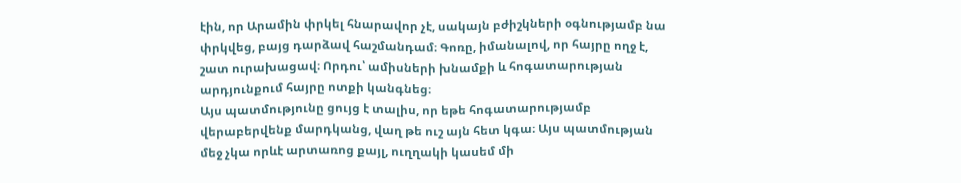էին, որ Արամին փրկել հնարավոր չէ, սակայն բժիշկների օգնությամբ նա փրկվեց, բայց դարձավ հաշմանդամ։ Գոռը, իմանալով, որ հայրը ողջ է, շատ ուրախացավ։ Որդու՝ ամիսների խնամքի և հոգատարության արդյունքում հայրը ոտքի կանգնեց։
Այս պատմությունը ցույց է տալիս, որ եթե հոգատարությամբ վերաբերվենք մարդկանց, վաղ թե ուշ այն հետ կգա։ Այս պատմության մեջ չկա որևէ արտառոց քայլ, ուղղակի կասեմ մի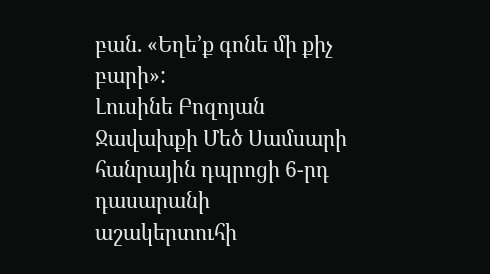բան. «Եղե’ք գոնե մի քիչ բարի»:
Լուսինե Բոզոյան
Ջավախքի Մեծ Սամսարի հանրային դպրոցի 6-րդ դասարանի աշակերտուհի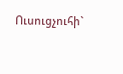Ուսուցչուհի`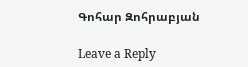Գոհար Զոհրաբյան

Leave a Reply